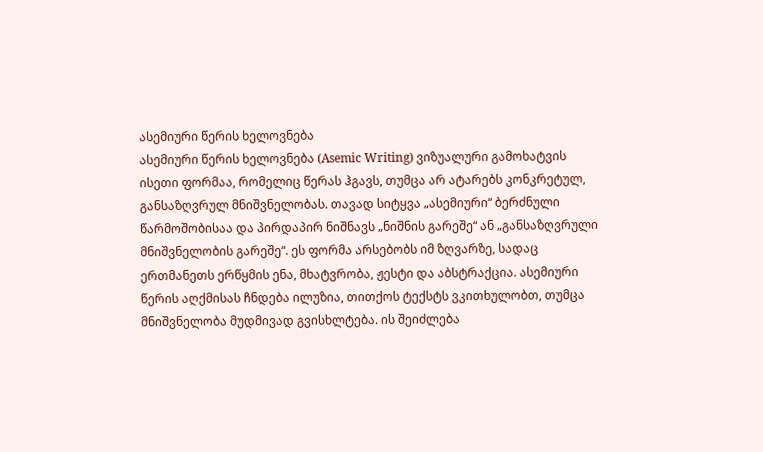ასემიური წერის ხელოვნება
ასემიური წერის ხელოვნება (Asemic Writing) ვიზუალური გამოხატვის ისეთი ფორმაა, რომელიც წერას ჰგავს, თუმცა არ ატარებს კონკრეტულ, განსაზღვრულ მნიშვნელობას. თავად სიტყვა „ასემიური“ ბერძნული წარმოშობისაა და პირდაპირ ნიშნავს „ნიშნის გარეშე“ ან „განსაზღვრული მნიშვნელობის გარეშე“. ეს ფორმა არსებობს იმ ზღვარზე, სადაც ერთმანეთს ერწყმის ენა, მხატვრობა, ჟესტი და აბსტრაქცია. ასემიური წერის აღქმისას ჩნდება ილუზია, თითქოს ტექსტს ვკითხულობთ, თუმცა მნიშვნელობა მუდმივად გვისხლტება. ის შეიძლება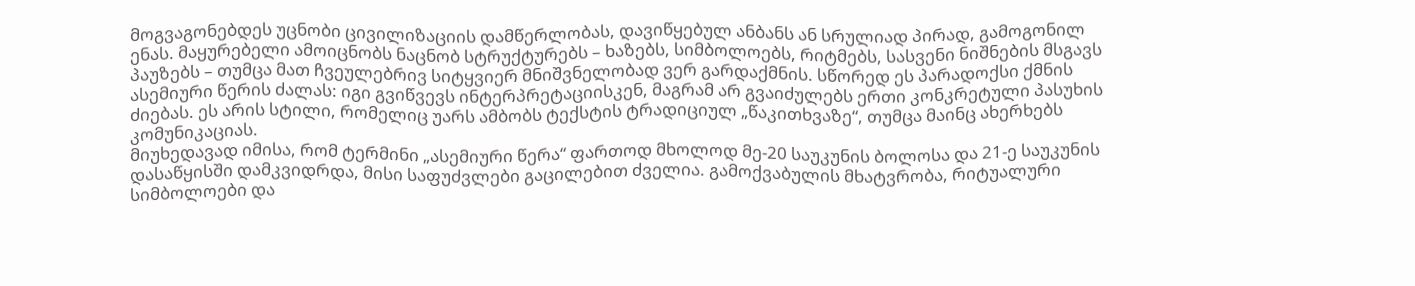მოგვაგონებდეს უცნობი ცივილიზაციის დამწერლობას, დავიწყებულ ანბანს ან სრულიად პირად, გამოგონილ ენას. მაყურებელი ამოიცნობს ნაცნობ სტრუქტურებს – ხაზებს, სიმბოლოებს, რიტმებს, სასვენი ნიშნების მსგავს პაუზებს – თუმცა მათ ჩვეულებრივ სიტყვიერ მნიშვნელობად ვერ გარდაქმნის. სწორედ ეს პარადოქსი ქმნის ასემიური წერის ძალას: იგი გვიწვევს ინტერპრეტაციისკენ, მაგრამ არ გვაიძულებს ერთი კონკრეტული პასუხის ძიებას. ეს არის სტილი, რომელიც უარს ამბობს ტექსტის ტრადიციულ „წაკითხვაზე“, თუმცა მაინც ახერხებს კომუნიკაციას.
მიუხედავად იმისა, რომ ტერმინი „ასემიური წერა“ ფართოდ მხოლოდ მე-20 საუკუნის ბოლოსა და 21-ე საუკუნის დასაწყისში დამკვიდრდა, მისი საფუძვლები გაცილებით ძველია. გამოქვაბულის მხატვრობა, რიტუალური სიმბოლოები და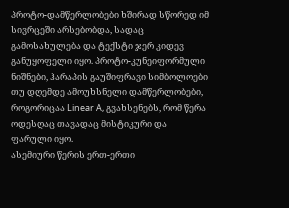პროტო-დამწერლობები ხშირად სწორედ იმ სივრცეში არსებობდა, სადაც გამოსახულება და ტექსტი ჯერ კიდევ განუყოფელი იყო. პროტო-კუნეიფორმული ნიშნები, ჰარაპის გაუშიფრავი სიმბოლოები თუ დღემდე ამოუხსნელი დამწერლობები, როგორიცაა Linear A, გვახსენებს, რომ წერა ოდესღაც თავადაც მისტიკური და ფარული იყო.
ასემიური წერის ერთ-ერთი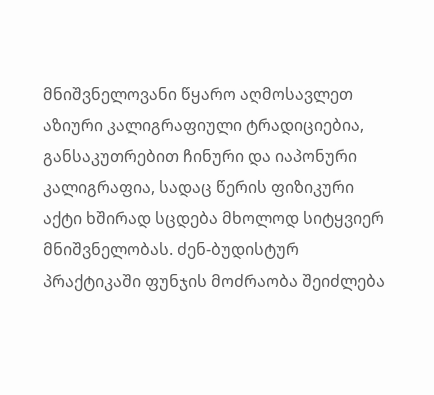მნიშვნელოვანი წყარო აღმოსავლეთ აზიური კალიგრაფიული ტრადიციებია, განსაკუთრებით ჩინური და იაპონური კალიგრაფია, სადაც წერის ფიზიკური აქტი ხშირად სცდება მხოლოდ სიტყვიერ მნიშვნელობას. ძენ-ბუდისტურ პრაქტიკაში ფუნჯის მოძრაობა შეიძლება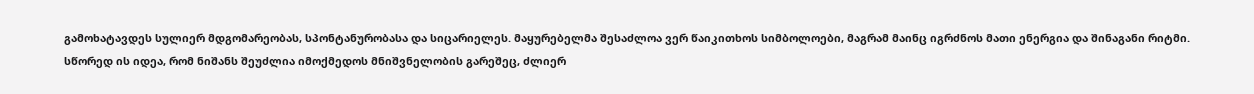გამოხატავდეს სულიერ მდგომარეობას, სპონტანურობასა და სიცარიელეს. მაყურებელმა შესაძლოა ვერ წაიკითხოს სიმბოლოები, მაგრამ მაინც იგრძნოს მათი ენერგია და შინაგანი რიტმი. სწორედ ის იდეა, რომ ნიშანს შეუძლია იმოქმედოს მნიშვნელობის გარეშეც, ძლიერ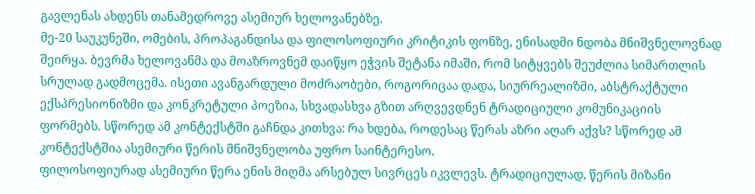გავლენას ახდენს თანამედროვე ასემიურ ხელოვანებზე.
მე-20 საუკუნეში, ომების, პროპაგანდისა და ფილოსოფიური კრიტიკის ფონზე, ენისადმი ნდობა მნიშვნელოვნად შეირყა. ბევრმა ხელოვანმა და მოაზროვნემ დაიწყო ეჭვის შეტანა იმაში, რომ სიტყვებს შეუძლია სიმართლის სრულად გადმოცემა. ისეთი ავანგარდული მოძრაობები, როგორიცაა დადა, სიურრეალიზმი, აბსტრაქტული ექსპრესიონიზმი და კონკრეტული პოეზია, სხვადასხვა გზით არღვევდნენ ტრადიციული კომუნიკაციის ფორმებს. სწორედ ამ კონტექსტში გაჩნდა კითხვა: რა ხდება, როდესაც წერას აზრი აღარ აქვს? სწორედ ამ კონტექსტშია ასემიური წერის მნიშვნელობა უფრო საინტერესო.
ფილოსოფიურად ასემიური წერა ენის მიღმა არსებულ სივრცეს იკვლევს. ტრადიციულად, წერის მიზანი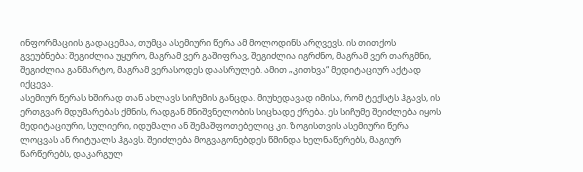ინფორმაციის გადაცემაა, თუმცა ასემიური წერა ამ მოლოდინს არღვევს. ის თითქოს გვეუბნება: შეგიძლია უყურო, მაგრამ ვერ გაშიფრავ, შეგიძლია იგრძნო, მაგრამ ვერ თარგმნი, შეგიძლია განმარტო, მაგრამ ვერასოდეს დაასრულებ. ამით „კითხვა“ მედიტაციურ აქტად იქცევა.
ასემიურ წერას ხშირად თან ახლავს სიჩუმის განცდა. მიუხედავად იმისა, რომ ტექსტს ჰგავს, ის ერთგვარ მდუმარებას ქმნის, რადგან მნიშვნელობის სიცხადე ქრება. ეს სიჩუმე შეიძლება იყოს მედიტაციური, სულიერი, იდუმალი ან შემაშფოთებელიც კი. ზოგისთვის ასემიური წერა ლოცვას ან რიტუალს ჰგავს. შეიძლება მოგვაგონებდეს წმინდა ხელნაწერებს, მაგიურ წარწერებს, დაკარგულ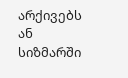არქივებს ან სიზმარში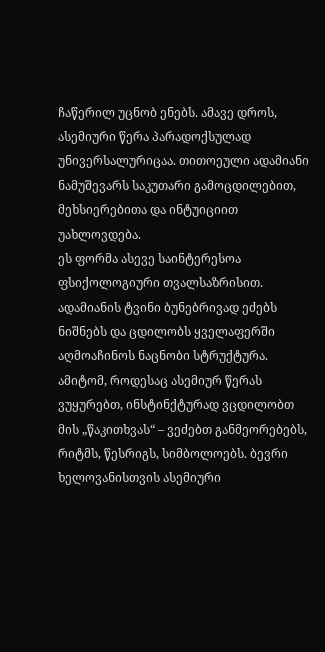ჩაწერილ უცნობ ენებს. ამავე დროს, ასემიური წერა პარადოქსულად უნივერსალურიცაა. თითოეული ადამიანი ნამუშევარს საკუთარი გამოცდილებით, მეხსიერებითა და ინტუიციით უახლოვდება.
ეს ფორმა ასევე საინტერესოა ფსიქოლოგიური თვალსაზრისით. ადამიანის ტვინი ბუნებრივად ეძებს ნიშნებს და ცდილობს ყველაფერში აღმოაჩინოს ნაცნობი სტრუქტურა. ამიტომ, როდესაც ასემიურ წერას ვუყურებთ, ინსტინქტურად ვცდილობთ მის „წაკითხვას“ – ვეძებთ განმეორებებს, რიტმს, წესრიგს, სიმბოლოებს. ბევრი ხელოვანისთვის ასემიური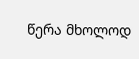წერა მხოლოდ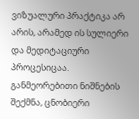ვიზუალური პრაქტიკა არ არის, არამედ ის სულიერი და მედიტაციური პროცესიცაა. განმეორებითი ნიშნების შექმნა, ცნობიერი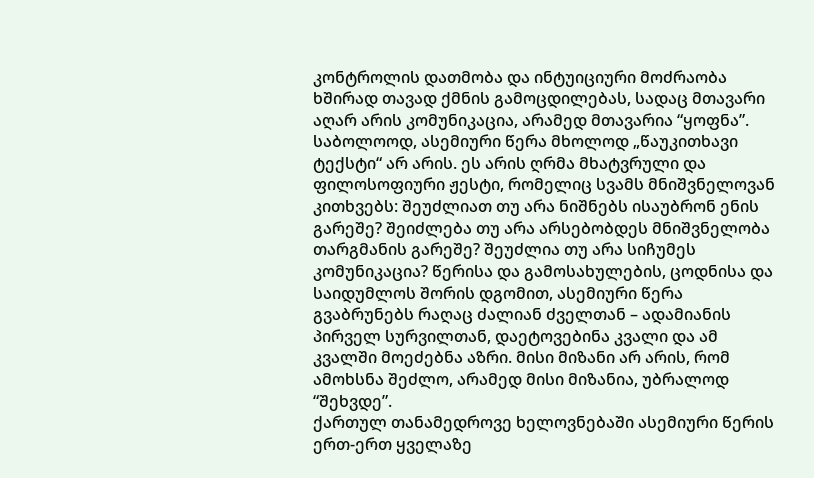კონტროლის დათმობა და ინტუიციური მოძრაობა ხშირად თავად ქმნის გამოცდილებას, სადაც მთავარი აღარ არის კომუნიკაცია, არამედ მთავარია “ყოფნა”.
საბოლოოდ, ასემიური წერა მხოლოდ „წაუკითხავი ტექსტი“ არ არის. ეს არის ღრმა მხატვრული და ფილოსოფიური ჟესტი, რომელიც სვამს მნიშვნელოვან კითხვებს: შეუძლიათ თუ არა ნიშნებს ისაუბრონ ენის გარეშე? შეიძლება თუ არა არსებობდეს მნიშვნელობა თარგმანის გარეშე? შეუძლია თუ არა სიჩუმეს კომუნიკაცია? წერისა და გამოსახულების, ცოდნისა და საიდუმლოს შორის დგომით, ასემიური წერა გვაბრუნებს რაღაც ძალიან ძველთან – ადამიანის პირველ სურვილთან, დაეტოვებინა კვალი და ამ კვალში მოეძებნა აზრი. მისი მიზანი არ არის, რომ ამოხსნა შეძლო, არამედ მისი მიზანია, უბრალოდ “შეხვდე”.
ქართულ თანამედროვე ხელოვნებაში ასემიური წერის ერთ-ერთ ყველაზე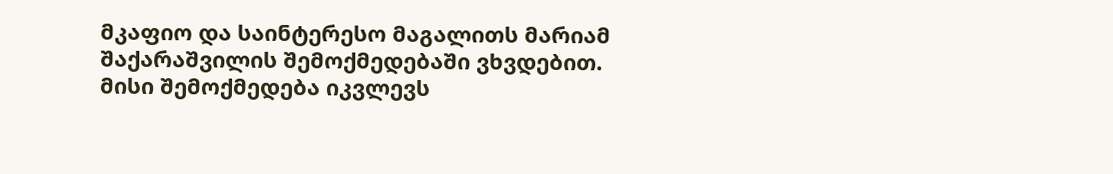მკაფიო და საინტერესო მაგალითს მარიამ შაქარაშვილის შემოქმედებაში ვხვდებით. მისი შემოქმედება იკვლევს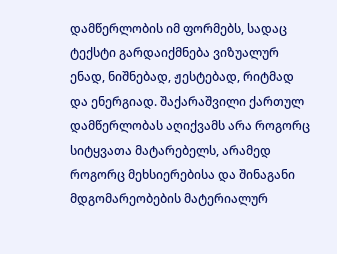დამწერლობის იმ ფორმებს, სადაც ტექსტი გარდაიქმნება ვიზუალურ ენად, ნიშნებად, ჟესტებად, რიტმად და ენერგიად. შაქარაშვილი ქართულ დამწერლობას აღიქვამს არა როგორც სიტყვათა მატარებელს, არამედ როგორც მეხსიერებისა და შინაგანი მდგომარეობების მატერიალურ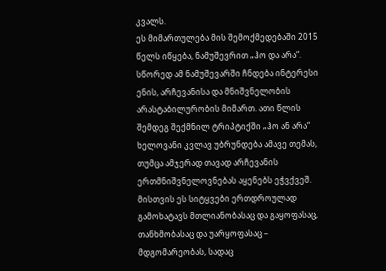კვალს.
ეს მიმართულება მის შემოქმედებაში 2015 წელს იწყება, ნამუშევრით „ჰო და არა“. სწორედ ამ ნამუშევარში ჩნდება ინტერესი ენის, არჩევანისა და მნიშვნელობის არასტაბილურობის მიმართ. ათი წლის შემდეგ შექმნილ ტრიპტიქში „ჰო ან არა“ ხელოვანი კვლავ უბრუნდება ამავე თემას, თუმცა ამჯერად თავად არჩევანის ერთმნიშვნელოვნებას აყენებს ეჭვქვეშ. მისთვის ეს სიტყვები ერთდროულად გამოხატავს მთლიანობასაც და გაყოფასაც, თანხმობასაც და უარყოფასაც – მდგომარეობას, სადაც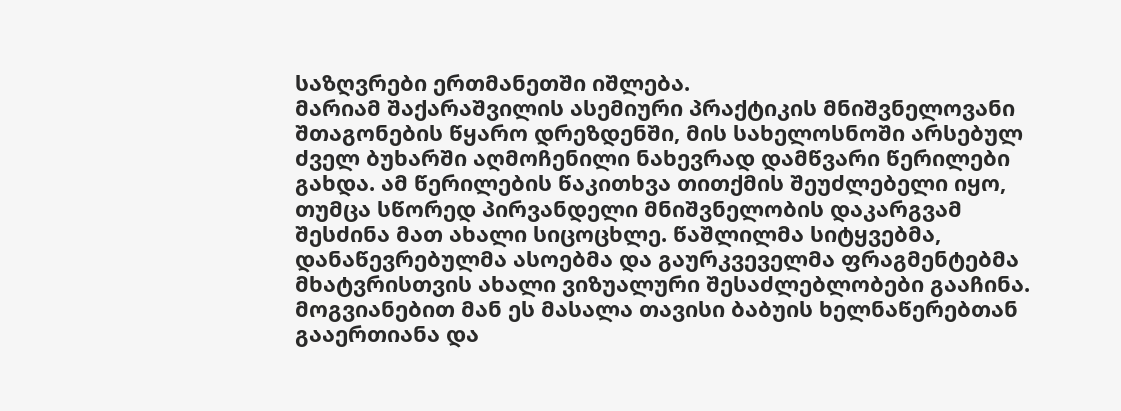საზღვრები ერთმანეთში იშლება.
მარიამ შაქარაშვილის ასემიური პრაქტიკის მნიშვნელოვანი შთაგონების წყარო დრეზდენში, მის სახელოსნოში არსებულ ძველ ბუხარში აღმოჩენილი ნახევრად დამწვარი წერილები გახდა. ამ წერილების წაკითხვა თითქმის შეუძლებელი იყო, თუმცა სწორედ პირვანდელი მნიშვნელობის დაკარგვამ შესძინა მათ ახალი სიცოცხლე. წაშლილმა სიტყვებმა, დანაწევრებულმა ასოებმა და გაურკვეველმა ფრაგმენტებმა მხატვრისთვის ახალი ვიზუალური შესაძლებლობები გააჩინა. მოგვიანებით მან ეს მასალა თავისი ბაბუის ხელნაწერებთან გააერთიანა და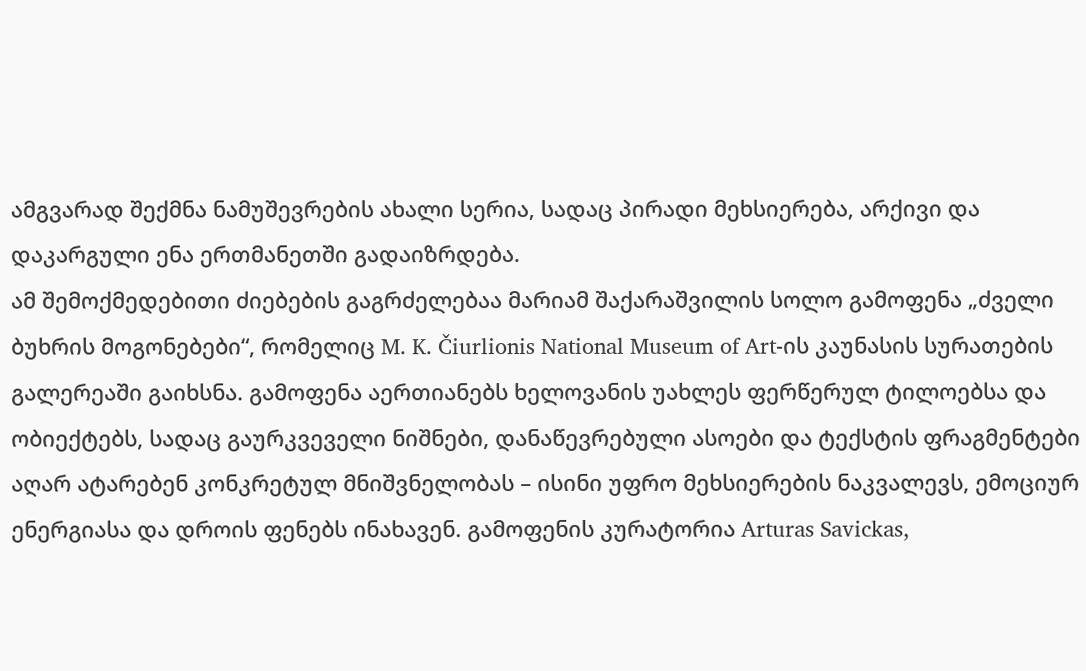ამგვარად შექმნა ნამუშევრების ახალი სერია, სადაც პირადი მეხსიერება, არქივი და დაკარგული ენა ერთმანეთში გადაიზრდება.
ამ შემოქმედებითი ძიებების გაგრძელებაა მარიამ შაქარაშვილის სოლო გამოფენა „ძველი ბუხრის მოგონებები“, რომელიც M. K. Čiurlionis National Museum of Art-ის კაუნასის სურათების გალერეაში გაიხსნა. გამოფენა აერთიანებს ხელოვანის უახლეს ფერწერულ ტილოებსა და ობიექტებს, სადაც გაურკვეველი ნიშნები, დანაწევრებული ასოები და ტექსტის ფრაგმენტები აღარ ატარებენ კონკრეტულ მნიშვნელობას – ისინი უფრო მეხსიერების ნაკვალევს, ემოციურ ენერგიასა და დროის ფენებს ინახავენ. გამოფენის კურატორია Arturas Savickas,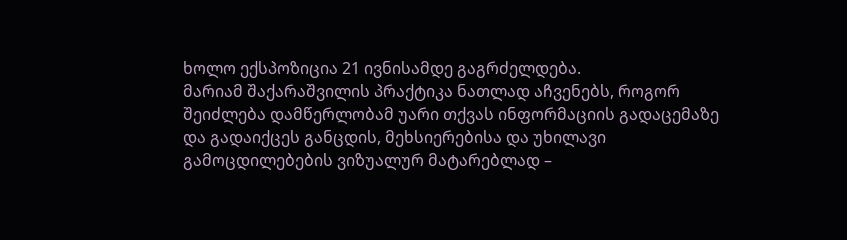ხოლო ექსპოზიცია 21 ივნისამდე გაგრძელდება.
მარიამ შაქარაშვილის პრაქტიკა ნათლად აჩვენებს, როგორ შეიძლება დამწერლობამ უარი თქვას ინფორმაციის გადაცემაზე და გადაიქცეს განცდის, მეხსიერებისა და უხილავი გამოცდილებების ვიზუალურ მატარებლად –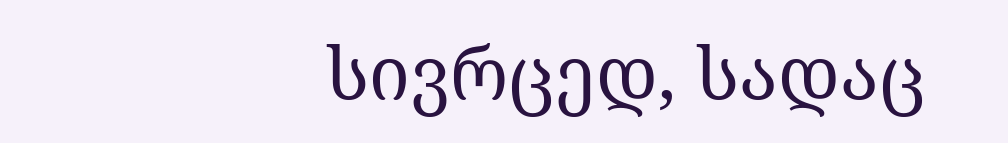სივრცედ, სადაც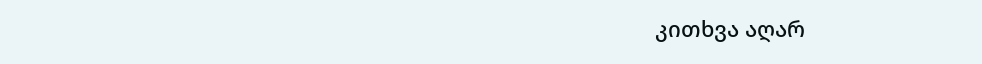კითხვა აღარ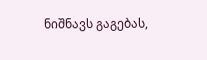ნიშნავს გაგებას,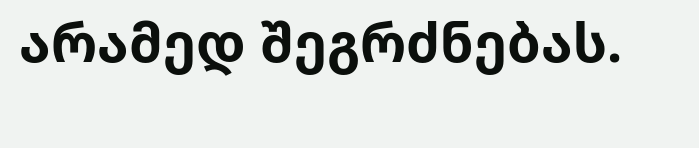არამედ შეგრძნებას.